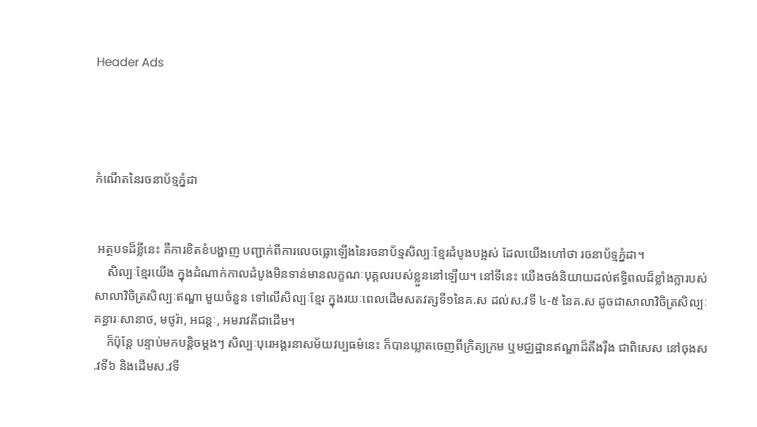Header Ads




កំណើតនៃរចនាប័ទ្មភ្នំដា


 អត្ថបទដ៏ខ្លីនេះ គឺការខិតខំបង្ហាញ បញ្ជាក់ពីការលេចធ្លោឡើងនៃរចនាប័ទ្មសិល្បៈខ្មែរដំបូងបង្អស់ ដែលយើងហៅថា រចនាប័ទ្មភ្នំដា។
    សិល្បៈខ្មែរយើង ក្នុងដំណាក់កាលដំបូងមិនទាន់មានលក្ខណៈបុគ្គលរបស់ខ្លួននៅឡើយ។ នៅទីនេះ យើងចង់និយាយដល់ឥទ្ធិពលដ៏ខ្លាំងក្លារបស់សាលាវិចិត្រសិល្បៈឥណ្ឌា មួយចំនួន ទៅលើសិល្បៈខ្មែរ ក្នុងរយៈពេលដើមសតវត្សទី១នៃគ.ស ដល់ស.វទី ៤-៥ នៃគ.ស ដូចជាសាលាវិចិត្រសិល្បៈគន្ធារៈសានាថ, មថូរ៉ា, អជន្តៈ, អមរាវតីជាដើម។
    ក៏ប៉ុន្តែ បន្ទាប់មកបន្តិចម្តងៗ សិល្បៈបុរេអង្គរនាសម័យវប្បធម៌នេះ ក៏បានឃ្លាតចេញពីក្រិត្យក្រម ឬមជ្ឈដ្ឋានឥណ្ឌាដ៏តឹងរ៉ឺង ជាពិសេស នៅចុងស.វទី៦ និងដើមស.វទី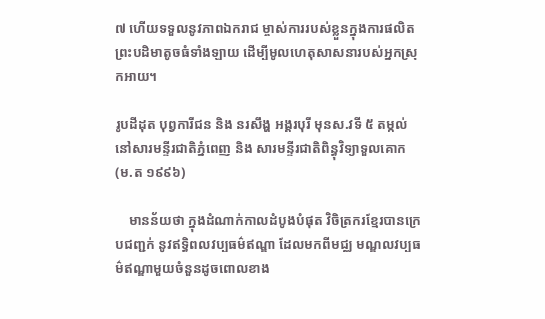៧ ហើយទទួលនូវភាពឯករាជ ម្ចាស់ការរបស់ខ្លួនក្នុងការផលិតព្រះបដិមាតូចធំទាំងឡាយ ដើម្បីមូលហេតុសាសនារបស់អ្នកស្រុកអាយ។

រូបដីដុត បុព្វការីជន និង នរសឹង្ហ អង្គរបុរី មុនស.វទី ៥ តម្កល់នៅសារមន្ទីរជាតិភ្នំពេញ និង សារមន្ទីរជាតិពិន្ធុវិទ្យាទួលគោក (ម.ត ១៩៩៦)

    មានន័យថា ក្នុងដំណាក់កាលដំបូងបំផុត វិចិត្រករខ្មែរបានក្រេបជញ្ជក់ នូវឥទ្ធិពលវប្បធម៌ឥណ្ឌា ដែលមកពីមជ្ឈ មណ្ឌលវប្បធម៌ឥណ្ឌាមួយចំនួនដូចពោលខាង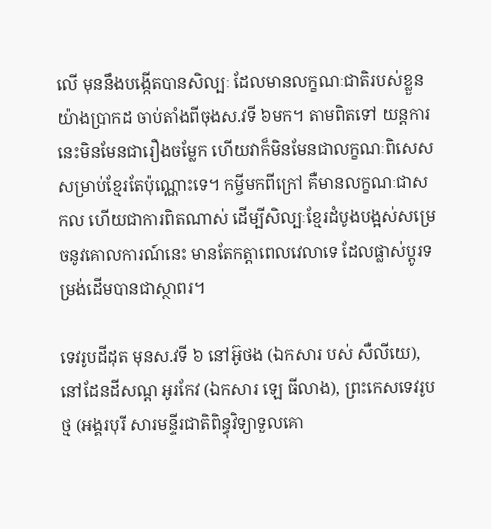លើ មុននឹងបង្កើតបានសិល្បៈ ដែលមានលក្ខណៈជាតិរបស់ខ្លួនយ៉ាងប្រាកដ ចាប់តាំងពីចុងស.វទី ៦មក។ តាមពិតទៅ យន្តការនេះមិនមែនជារឿងចម្លែក ហើយវាក៏មិនមែនជាលក្ខណៈពិសេសសម្រាប់ខ្មែរតែប៉ុណ្ណោះទេ។ កម្ចីមកពីក្រៅ គឺមានលក្ខណៈជាសកល ហើយជាការពិតណាស់ ដើម្បីសិល្បៈខ្មែរដំបូងបង្អស់សម្រេចនូវគោលការណ៍នេះ មានតែកត្តាពេលវេលាទេ ដែលផ្លាស់ប្តូរទម្រង់ដើមបានជាស្ថាពរ។

ទេវរូបដីដុត មុនស.វទី ៦ នៅអ៊ូថង (ឯកសារ បស់ សឺលីយេ), នៅដែនដីសណ្ត អូរកែវ (ឯកសារ ឡេ ធីលាង), ព្រះកេសទេវរូបថ្ម (អង្គរបុរី សារមន្ទីរជាតិពិន្ធុវិទ្យាទួលគោ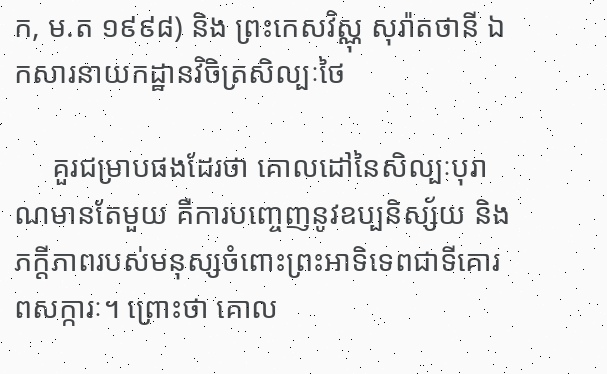ក, ម.ត ១៩៩៨) និង ព្រះកេសវិស្ណុ សុរ៉ាតថានី ឯកសារនាយកដ្ឋានវិចិត្រសិល្បៈថៃ

     គួរជម្រាបផងដែរថា គោលដៅនៃសិល្បៈបុរាណមានតែមួយ គឺការបញ្ចេញនូវឧប្បនិស្ស័យ និងភក្តីភាពរបស់មនុស្សចំពោះព្រះអាទិទេពជាទីគោរពសក្ការៈ។ ព្រោះថា គោល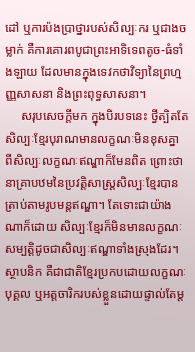ដៅ ឬការប៉ងប្រាថ្នារបស់សិល្បៈករ ឬជាងចម្លាក់ គឺការគោរពបូជាព្រះអាទិទេពតូច-ធំទាំងឡាយ ដែលមានក្នុងទេវកថាវិទ្យានៃព្រហ្មញ្ញសាសនា និងព្រះពុទ្ធសាសនា។
     សរុបសេចក្តីមក ក្នុងបិរបទនេះ ថ្វីត្បិតតែសិល្បៈខ្មែរបុរាណមានលក្ខណៈមិនខុសគ្នា ពីសិល្បៈលក្ខណៈឥណ្ឌាក៏មែនពិត ព្រោះថា នាគ្រាបឋមនៃប្រវត្តិសាស្ត្រសិល្បៈខ្មែរបានត្រាប់តាមរូបមន្តឥណ្ឌា។ តែទោះជាយ៉ាងណាក៏ដោយ សិល្បៈខ្មែរក៏មិនមានលក្ខណៈសម្បត្តិដូចជាសិល្បៈឥណ្ឌាទាំងស្រុងដែរ។ ស្ថាបនិក គឺជាជាតិខ្មែរប្រកបដោយលក្ខណៈ បុគ្គល ឬអត្តចារិករបស់ខ្លួនដោយផ្ទាល់តែម្ត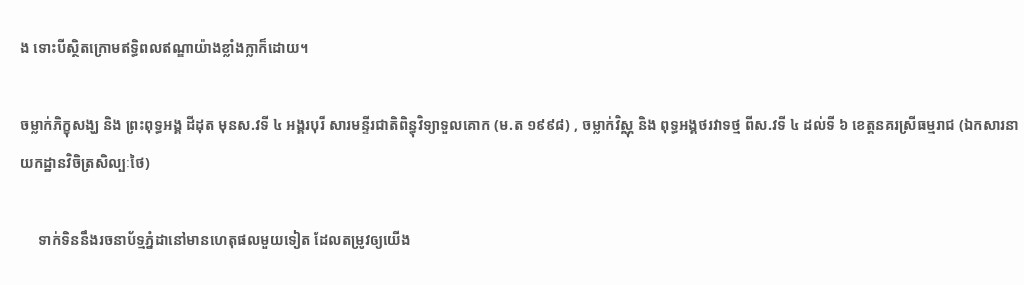ង ទោះបីស្ថិតក្រោមឥទ្ធិពលឥណ្ឌាយ៉ាងខ្លាំងក្លាក៏ដោយ។

ចម្លាក់ភិក្ខុសង្ឃ និង ព្រះពុទ្ធអង្គ ដីដុត មុនស.វទី ៤ អង្គរបុរី សារមន្ទីរជាតិពិន្ធុវិទ្យាទួលគោក (ម.ត ១៩៩៨) , ចម្លាក់វិស្ណុ និង ពុទ្ធអង្គថរវាទថ្ម ពីស.វទី ៤ ដល់ទី ៦ ខេត្តនគរស្រីធម្មរាជ (ឯកសារនាយកដ្ឋានវិចិត្រសិល្បៈថៃ)

     ទាក់ទិននឹងរចនាប័ទ្មភ្នំដានៅមានហេតុផលមួយទៀត ដែលតម្រូវឲ្យយើង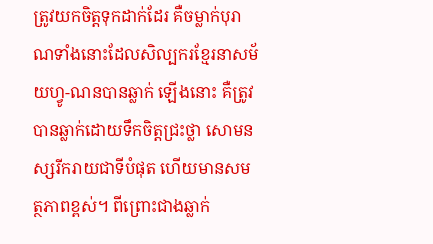ត្រូវយកចិត្តទុកដាក់ដែរ គឺចម្លាក់បុរាណទាំងនោះដែលសិល្បករខ្មែរនាសម័យហ្វូ-ណនបានឆ្លាក់ ឡើងនោះ គឺត្រូវបានឆ្លាក់ដោយទឹកចិត្តជ្រះថ្លា សោមនស្សរីករាយជាទីបំផុត ហើយមានសមត្ថភាពខ្ពស់។ ពីព្រោះជាងឆ្លាក់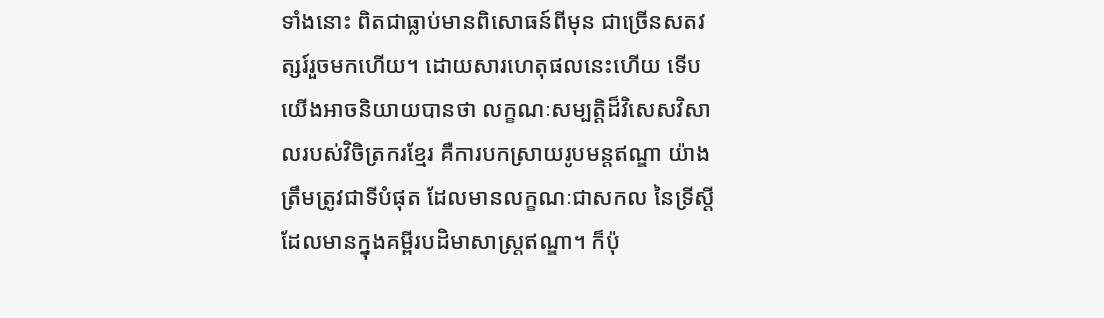ទាំងនោះ ពិតជាធ្លាប់មានពិសោធន៍ពីមុន ជាច្រើនសតវត្សរ៍រួចមកហើយ។ ដោយសារហេតុផលនេះហើយ ទើបយើងអាចនិយាយបានថា លក្ខណៈសម្បត្តិដ៏វិសេសវិសាលរបស់វិចិត្រករខ្មែរ គឺការបកស្រាយរូបមន្តឥណ្ឌា យ៉ាងត្រឹមត្រូវជាទីបំផុត ដែលមានលក្ខណៈជាសកល នៃទ្រីស្តីដែលមានក្នុងគម្ពីរបដិមាសាស្ត្រឥណ្ឌា។ ក៏ប៉ុ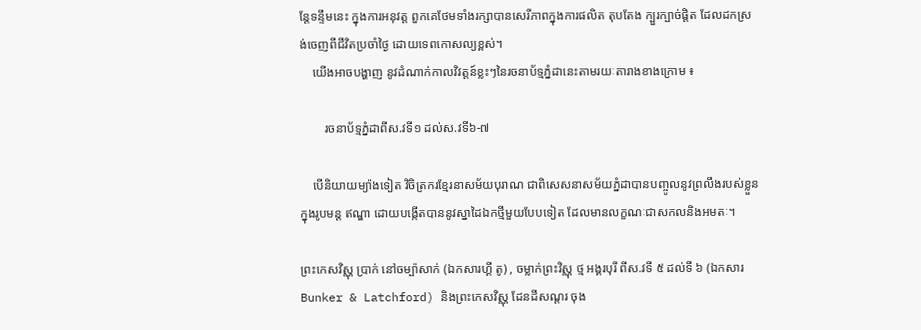ន្តែទន្ទឹមនេះ ក្នុងការអនុវត្ត ពួកគេថែមទាំងរក្សាបានសេរីភាពក្នុងការផលិត តុបតែង ក្បួរក្បាច់ផ្តិត ដែលដកស្រង់ចេញពីជីវិតប្រចាំថ្ងៃ ដោយទេពកោសល្យខ្ពស់។
    យើងអាចបង្ហាញ នូវដំណាក់កាលវិវត្តន៍ខ្លះៗនៃរចនាប័ទ្មភ្នំដានេះតាមរយៈតារាងខាងក្រោម ៖

        រចនាប័ទ្មភ្នំដាពីស.វទី១ ដល់ស.វទី៦-៧

    បើនិយាយម្យ៉ាងទៀត វិចិត្រករខ្មែរនាសម័យបុរាណ ជាពិសេសនាសម័យភ្នំដាបានបញ្ចូលនូវព្រលឹងរបស់ខ្លួនក្នុងរូបមន្ត ឥណ្ឌា ដោយបង្កើតបាននូវស្នាដៃឯកថ្មីមួយបែបទៀត ដែលមានលក្ខណៈជាសកលនិងអមតៈ។

ព្រះកេសវិស្ណុ ប្រាក់ នៅចម្ប៉ាសាក់ (ឯកសារហ្គី តូ) , ចម្លាក់ព្រះវិស្ណុ ថ្ម អង្គរបុរី ពីស.វទី ៥ ដល់ទី ៦ (ឯកសារ Bunker & Latchford) និងព្រះកេសវិស្ណុ ដែនដីសណ្តរ ចុង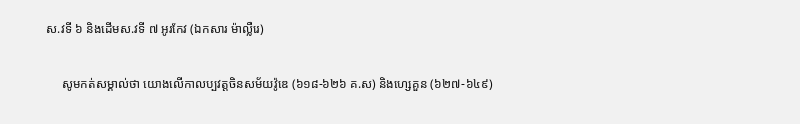ស.វទី ៦ និងដើមស.វទី ៧ អូរកែវ (ឯកសារ ម៉ាល្លឺរេ)

     សូមកត់សម្គាល់ថា យោងលើកាលប្បវត្តចិនសម័យវ៉ូឌេ (៦១៨-៦២៦ គ.ស) និងហ្សេគួន (៦២៧-៦៤៩)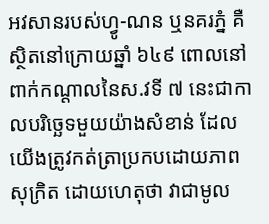អវសានរបស់ហ្វូ-ណន ឬនគរភ្នំ គឺស្ថិតនៅក្រោយឆ្នាំ ៦៤៩ ពោលនៅពាក់កណ្តាលនៃស.វទី ៧ នេះជាកាលបរិច្ឆេទមួយយ៉ាងសំខាន់ ដែលយើងត្រូវកត់ត្រាប្រកបដោយភាពសុក្រិត ដោយហេតុថា វាជាមូល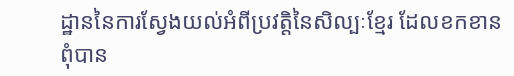ដ្ឋាននៃការស្វែងយល់អំពីប្រវត្តិនៃសិល្បៈខ្មែរ ដែលខកខានពុំបាន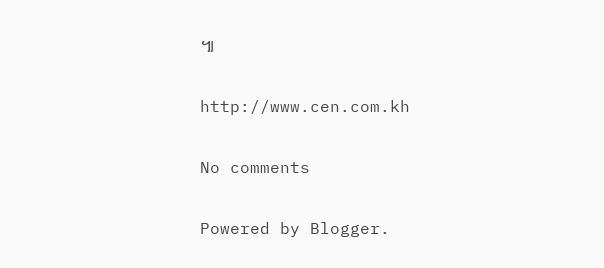៕

http://www.cen.com.kh

No comments

Powered by Blogger.